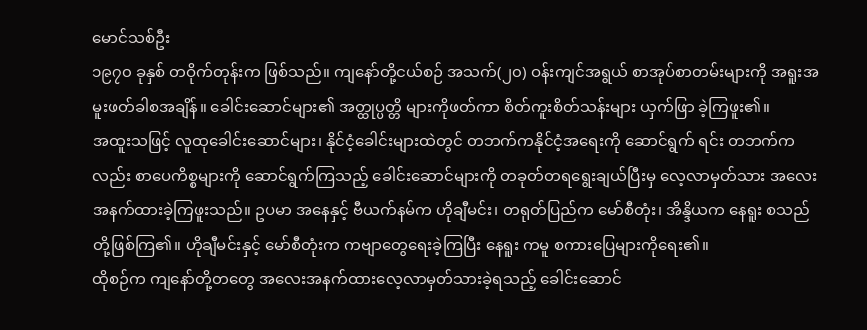မောင်သစ်ဦး
၁၉၇၀ ခုနှစ် တဝိုက်တုန်းက ဖြစ်သည်။ ကျနော်တို့ငယ်စဉ် အသက်(၂၀) ဝန်းကျင်အရွယ် စာအုပ်စာတမ်းများကို အရူးအမူးဖတ်ခါစအချိန်။ ခေါင်းဆောင်များ၏ အတ္ထုပ္ပတ္တိ များကိုဖတ်ကာ စိတ်ကူးစိတ်သန်းများ ယှက်ဖြာ ခဲ့ကြဖူး၏။
အထူးသဖြင့် လူထုခေါင်းဆောင်များ၊ နိုင်ငံ့ခေါင်းများထဲတွင် တဘက်ကနိုင်ငံ့အရေးကို ဆောင်ရွက် ရင်း တဘက်ကလည်း စာပေကိစ္စများကို ဆောင်ရွက်ကြသည့် ခေါင်းဆောင်များကို တခုတ်တရရွေးချယ်ပြီးမှ လေ့လာမှတ်သား အလေးအနက်ထားခဲ့ကြဖူးသည်။ ဥပမာ အနေနှင့် ဗီယက်နမ်က ဟိုချီမင်း၊ တရုတ်ပြည်က မော်စီတုံး၊ အိန္ဒိယက နေရူး စသည်တို့ဖြစ်ကြ၏။ ဟိုချီမင်းနှင့် မော်စီတုံးက ကဗျာတွေရေးခဲ့ကြပြီး နေရူး ကမူ စကားပြေများကိုရေး၏။
ထိုစဉ်က ကျနော်တို့တတွေ အလေးအနက်ထားလေ့လာမှတ်သားခဲ့ရသည့် ခေါင်းဆောင်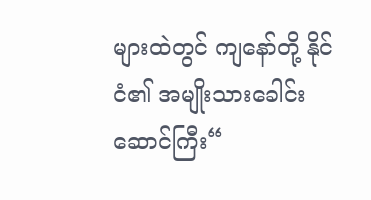များထဲတွင် ကျနော်တို့ နိုင်ငံ၏ အမျိုးသားခေါင်းဆောင်ကြီး“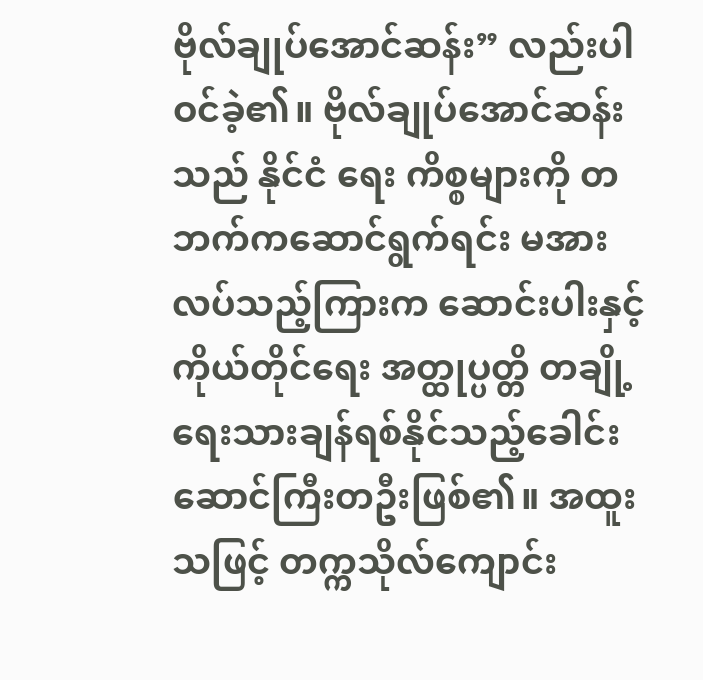ဗိုလ်ချုပ်အောင်ဆန်း” လည်းပါဝင်ခဲ့၏။ ဗိုလ်ချုပ်အောင်ဆန်းသည် နိုင်ငံ ရေး ကိစ္စများကို တဘက်ကဆောင်ရွက်ရင်း မအားလပ်သည့်ကြားက ဆောင်းပါးနှင့် ကိုယ်တိုင်ရေး အတ္ထုပ္ပတ္တိ တချို့ရေးသားချန်ရစ်နိုင်သည့်ခေါင်းဆောင်ကြီးတဦးဖြစ်၏။ အထူးသဖြင့် တက္ကသိုလ်ကျောင်း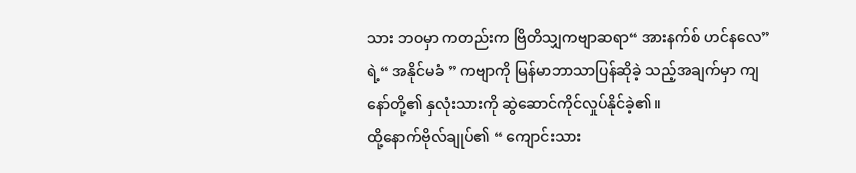သား ဘဝမှာ ကတည်းက ဗြိတိသျှကဗျာဆရာ“ အားနက်စ် ဟင်နလေ” ရဲ့“ အနိုင်မခံ ” ကဗျာကို မြန်မာဘာသာပြန်ဆိုခဲ့ သည့်အချက်မှာ ကျနော်တို့၏ နှလုံးသားကို ဆွဲဆောင်ကိုင်လှုပ်နိုင်ခဲ့၏။
ထို့နောက်ဗိုလ်ချုပ်၏ “ ကျောင်းသား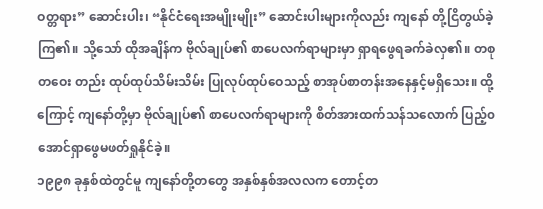ဝတ္တရား” ဆောင်းပါး၊ “နိုင်ငံရေးအမျိုးမျိုး” ဆောင်းပါးများကိုလည်း ကျနော် တို့ငြိတွယ်ခဲ့ကြ၏။ သို့သော် ထိုအချိန်က ဗိုလ်ချုပ်၏ စာပေလက်ရာများမှာ ရှာရဖွေရခက်ခဲလှ၏။ တစုတဝေး တည်း ထုပ်ထုပ်သိမ်းသိမ်း ပြုလုပ်ထုပ်ဝေသည့် စာအုပ်စာတန်းအနေနှင့်မရှိသေး။ ထို့ကြောင့် ကျနော်တို့မှာ ဗိုလ်ချုပ်၏ စာပေလက်ရာများကို စိတ်အားထက်သန်သလောက် ပြည့်၀အောင်ရှာဖွေမဖတ်ရှုနိုင်ခဲ့။
၁၉၉၈ ခုနှစ်ထဲတွင်မူ ကျနော်တို့တတွေ အနှစ်နှစ်အလလက တောင့်တ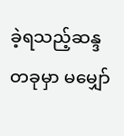ခဲ့ရသည့်ဆန္ဒတခုမှာ မမျှော်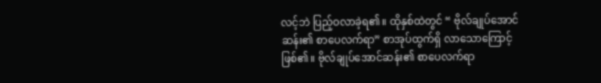လင့်ဘဲ ပြည့်ဝလာခဲ့ရ၏။ ထိုနှစ်ထဲတွင် “ ဗိုလ်ချုပ်အောင်ဆန်း၏ စာပေလက်ရာ” စာအုပ်ထွက်ရှိ လာသောကြောင့် ဖြစ်၏။ ဗိုလ်ချုပ်အောင်ဆန်း၏ စာပေလက်ရာ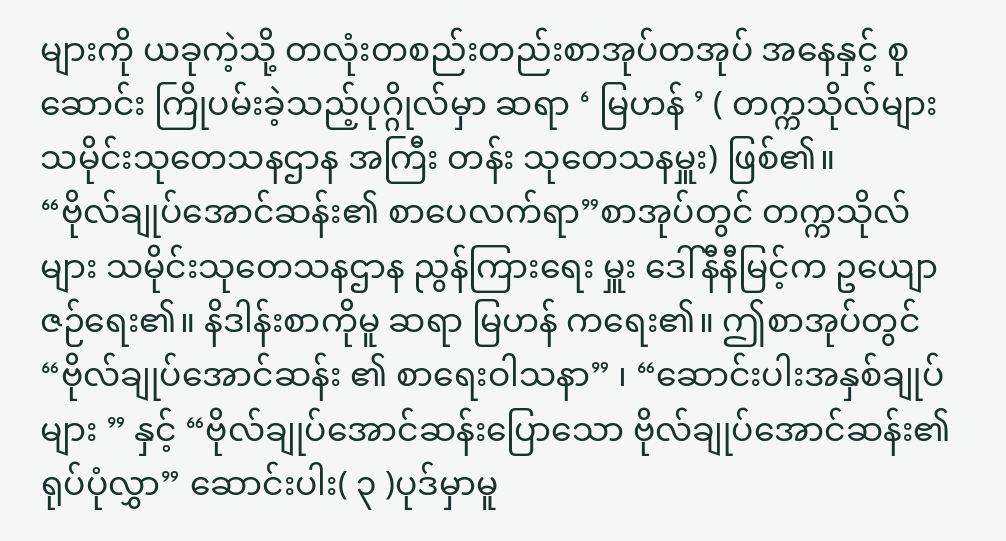များကို ယခုကဲ့သို့ တလုံးတစည်းတည်းစာအုပ်တအုပ် အနေနှင့် စုဆောင်း ကြိုပမ်းခဲ့သည့်ပုဂ္ဂိုလ်မှာ ဆရာ ‘ မြဟန် ’ ( တက္ကသိုလ်များ သမိုင်းသုတေသနဌာန အကြီး တန်း သုတေသနမှူး) ဖြစ်၏။
“ဗိုလ်ချုပ်အောင်ဆန်း၏ စာပေလက်ရာ”စာအုပ်တွင် တက္ကသိုလ်များ သမိုင်းသုတေသနဌာန ညွန်ကြားရေး မှူး ဒေါ်နီနီမြင့်က ဥယျောဇဉ်ရေး၏။ နိဒါန်းစာကိုမူ ဆရာ မြဟန် ကရေး၏။ ဤစာအုပ်တွင်“ဗိုလ်ချုပ်အောင်ဆန်း ၏ စာရေးဝါသနာ” ၊ “ဆောင်းပါးအနှစ်ချုပ်များ ” နှင့် “ဗိုလ်ချုပ်အောင်ဆန်းပြောသော ဗိုလ်ချုပ်အောင်ဆန်း၏ ရုပ်ပုံလွှာ” ဆောင်းပါး( ၃ )ပုဒ်မှာမူ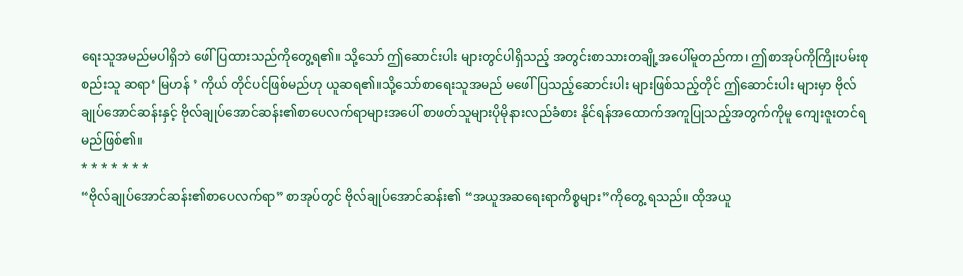ရေးသူအမည်မပါရှိဘဲ ဖေါ်ပြထားသည်ကိုတွေ့ရ၏။ သို့သော် ဤဆောင်းပါး များတွင်ပါရှိသည့် အတွင်းစာသားတချို့အပေါ်မူတည်ကာ၊ ဤစာအုပ်ကိုကြိုးပမ်းစုစည်းသူ ဆရာ‘ မြဟန် ’ ကိုယ် တိုင်ပင်ဖြစ်မည်ဟု ယူဆရ၏။သို့သော်စာရေးသူအမည် မဖေါ်ပြသည့်ဆောင်းပါး များဖြစ်သည့်တိုင် ဤဆောင်းပါး များမှာ ဗိုလ်ချုပ်အောင်ဆန်းနှင့် ဗိုလ်ချုပ်အောင်ဆန်း၏စာပေလက်ရာများအပေါ် စာဖတ်သူများပိုမိုနားလည်ခံစား နိုင်ရန်အထောက်အကူပြုသည့်အတွက်ကိုမူ ကျေးဇူးတင်ရမည်ဖြစ်၏။
* * * * * * *
“ဗိုလ်ချုပ်အောင်ဆန်း၏စာပေလက်ရာ” စာအုပ်တွင် ဗိုလ်ချုပ်အောင်ဆန်း၏ “အယူအဆရေးရာကိစ္စများ”ကိုတွေ့ ရသည်။ ထိုအယူ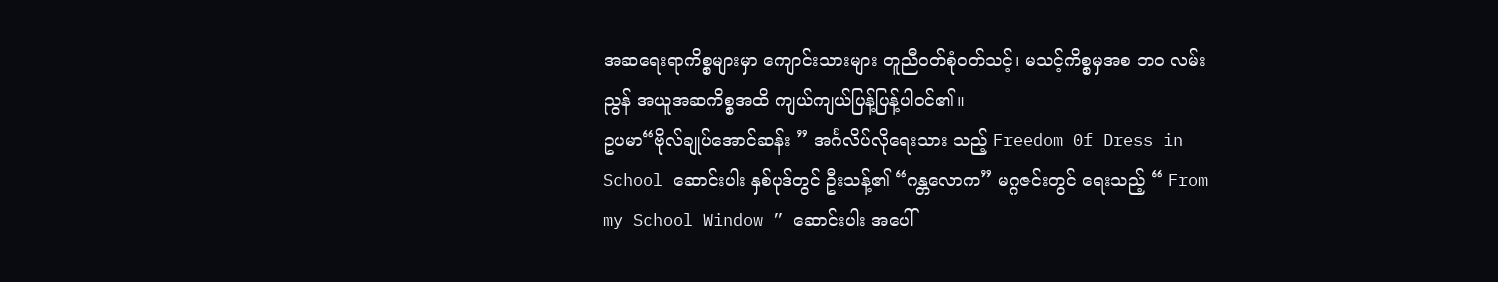အဆရေးရာကိစ္စများမှာ ကျောင်းသားများ တူညီဝတ်စုံဝတ်သင့်၊ မသင့်ကိစ္စမှအစ ဘ၀ လမ်းညွန် အယူအဆကိစ္စအထိ ကျယ်ကျယ်ပြန့်ပြန့်ပါဝင်၏။
ဥပမာ“ဗိုလ်ချုပ်အောင်ဆန်း ” အင်္ဂလိပ်လိုရေးသား သည့် Freedom 0f Dress in School ဆောင်းပါး နှစ်ပုဒ်တွင် ဦးသန့်၏ “ဂန္တလောက” မဂ္ဂဇင်းတွင် ရေးသည့် “ From my School Window ” ဆောင်းပါး အပေါ်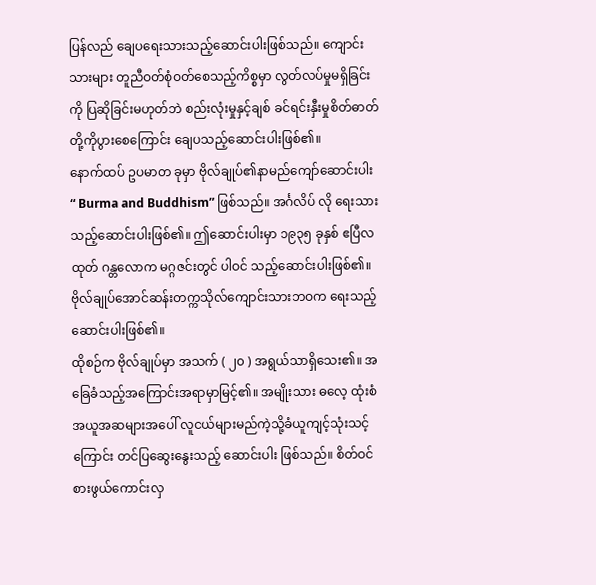ပြန်လည် ချေပရေးသားသည့်ဆောင်းပါးဖြစ်သည်။ ကျောင်းသားများ တူညီဝတ်စုံဝတ်စေသည့်ကိစ္စမှာ လွတ်လပ်မှုမရှိခြင်း ကို ပြဆိုခြင်းမဟုတ်ဘဲ စည်းလုံးမှုနှင့်ချစ် ခင်ရင်းနှီးမှုစိတ်ဓာတ်တို့ကိုပွားစေကြောင်း ချေပသည့်ဆောင်းပါးဖြစ်၏။
နောက်ထပ် ဥပမာတ ခုမှာ ဗိုလ်ချုပ်၏နာမည်ကျော်ဆောင်းပါး “ Burma and Buddhism” ဖြစ်သည်။ အင်္ဂလိပ် လို ရေးသားသည့်ဆောင်းပါးဖြစ်၏။ ဤဆောင်းပါးမှာ ၁၉၃၅ ခုနှစ် ဧပြီလထုတ် ဂန္တလောက မဂ္ဂဇင်းတွင် ပါဝင် သည့်ဆောင်းပါးဖြစ်၏။ ဗိုလ်ချုပ်အောင်ဆန်းတက္ကသိုလ်ကျောင်းသားဘဝက ရေးသည့် ဆောင်းပါးဖြစ်၏။
ထိုစဉ်က ဗိုလ်ချုပ်မှာ အသက် ( ၂၀ ) အရွယ်သာရှိသေး၏။ အခြေခံသည့်အကြောင်းအရာမှာမြင့်၏။ အမျိုးသား ဓလေ့ ထုံးစံအယူအဆများအပေါ် လူငယ်များမည်ကဲ့သို့ခံယူကျင့်သုံးသင့်ကြောင်း တင်ပြဆွေးနွေးသည့် ဆောင်းပါး ဖြစ်သည်။ စိတ်ဝင်စားဖွယ်ကောင်းလှ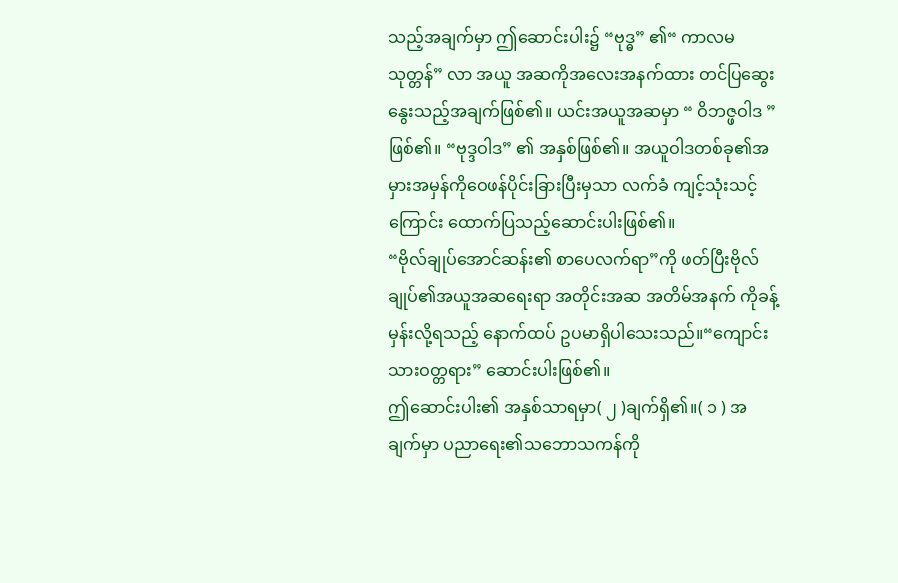သည့်အချက်မှာ ဤဆောင်းပါး၌ “ဗုဒ္ဓ” ၏“ ကာလမသုတ္တန်” လာ အယူ အဆကိုအလေးအနက်ထား တင်ပြဆွေးနွေးသည့်အချက်ဖြစ်၏။ ယင်းအယူအဆမှာ “ ဝိဘဇ္ဖဝါဒ ” ဖြစ်၏။ “ဗုဒ္ဒဝါဒ” ၏ အနှစ်ဖြစ်၏။ အယူဝါဒတစ်ခု၏အမှားအမှန်ကိုဝေဖန်ပိုင်းခြားပြီးမှသာ လက်ခံ ကျင့်သုံးသင့်ကြောင်း ထောက်ပြသည့်ဆောင်းပါးဖြစ်၏။
“ဗိုလ်ချုပ်အောင်ဆန်း၏ စာပေလက်ရာ”ကို ဖတ်ပြီးဗိုလ်ချုပ်၏အယူအဆရေးရာ အတိုင်းအဆ အတိမ်အနက် ကိုခန့်မှန်းလို့ရသည့် နောက်ထပ် ဥပမာရှိပါသေးသည်။“ကျောင်းသားဝတ္တရား” ဆောင်းပါးဖြစ်၏။
ဤဆောင်းပါး၏ အနှစ်သာရမှာ( ၂ )ချက်ရှိ၏။( ၁ ) အချက်မှာ ပညာရေး၏သဘောသကန်ကို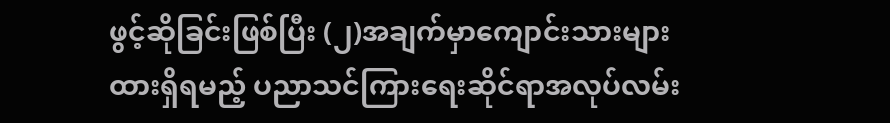ဖွင့်ဆိုခြင်းဖြစ်ပြီး (၂)အချက်မှာကျောင်းသားများထားရှိရမည့် ပညာသင်ကြားရေးဆိုင်ရာအလုပ်လမ်း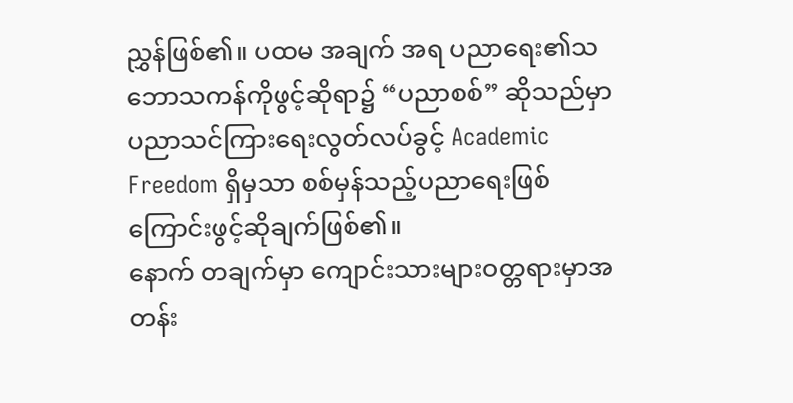ညွှန်ဖြစ်၏။ ပထမ အချက် အရ ပညာရေး၏သဘောသကန်ကိုဖွင့်ဆိုရာ၌ “ပညာစစ်” ဆိုသည်မှာ ပညာသင်ကြားရေးလွတ်လပ်ခွင့် Academic Freedom ရှိမှသာ စစ်မှန်သည့်ပညာရေးဖြစ်ကြောင်းဖွင့်ဆိုချက်ဖြစ်၏။
နောက် တချက်မှာ ကျောင်းသားများဝတ္တရားမှာအတန်း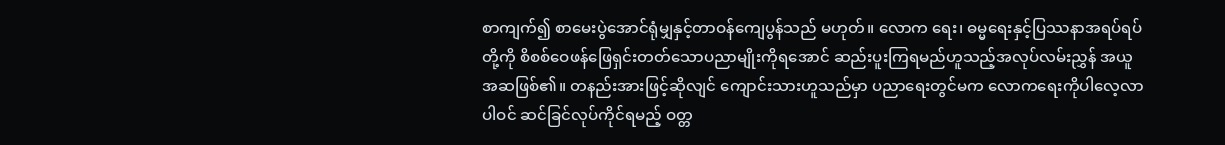စာကျက်၍ စာမေးပွဲအောင်ရုံမျှနှင့်တာဝန်ကျေပွန်သည် မဟုတ်။ လောက ရေး၊ ဓမ္မရေးနှင့်ပြဿနာအရပ်ရပ်တို့ကို စိစစ်ဝေဖန်ဖြေရှင်းတတ်သောပညာမျိုးကိုရအောင် ဆည်းပူးကြရမည်ဟူသည့်အလုပ်လမ်းညွှန် အယူအဆဖြစ်၏။ တနည်းအားဖြင့်ဆိုလျင် ကျောင်းသားဟူသည်မှာ ပညာရေးတွင်မက လောကရေးကိုပါလေ့လာပါဝင် ဆင်ခြင်လုပ်ကိုင်ရမည့် ဝတ္တ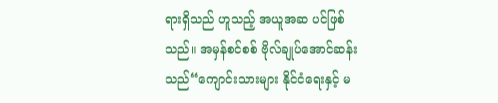ရားရှိသည် ဟူသည့် အယူအဆ ပင်ဖြစ် သည်။ အမှန်စင်စစ် ဗိုလ်ချုပ်အောင်ဆန်းသည်“ကျောင်းသားများ နိုင်ငံရေးနှင့် မ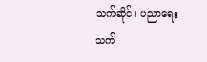သက်ဆိုင်၊ ပညာရေး သက်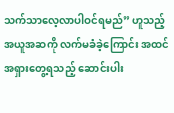သက်သာလေ့လာပါဝင်ရမည်” ဟူသည့်အယူအဆကို လက်မခံခဲ့ကြောင်း အထင်အရှားတွေ့ရသည့် ဆောင်းပါး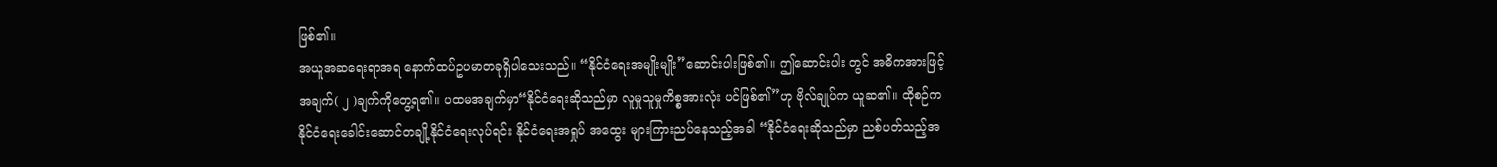ဖြစ်၏။
အယူအဆရေးရာအရ နောက်ထပ်ဥပမာတခုရှိပါသေးသည်။ “နိုင်ငံရေးအမျိုးမျိုး”ဆောင်းပါးဖြစ်၏။ ဤဆောင်းပါး တွင် အဓိကအားဖြင့်အချက်( ၂ )ချက်ကိုတွေ့ရ၏။ ပထမအချက်မှာ“နိုင်ငံရေးဆိုသည်မှာ လူမှုသူမှုကိစ္စအားလုံး ပင်ဖြစ်၏”ဟု ဗိုလ်ချုပ်က ယူဆ၏။ ထိုစဉ်က နိုင်ငံရေးခေါင်းဆောင်တချို့နိုင်ငံရေးလုပ်ရင်း နိုင်ငံရေးအရှုပ် အထွေး များကြားညပ်နေသည့်အခါ “နိုင်ငံရေးဆိုသည်မှာ ညစ်ပတ်သည့်အ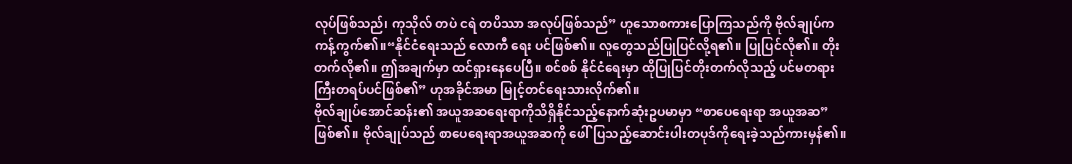လုပ်ဖြစ်သည်၊ ကုသိုလ် တပဲ ငရဲ တပိဿာ အလုပ်ဖြစ်သည်” ဟူသောစကားပြောကြသည်ကို ဗိုလ်ချုပ်က ကန့်ကွက်၏။“နိုင်ငံရေးသည် လောကီ ရေး ပင်ဖြစ်၏။ လူတွေသည်ပြုပြင်လို့ရ၏။ ပြုပြင်လို၏။ တိုးတက်လို၏။ ဤအချက်မှာ ထင်ရှားနေပေပြီ။ စင်စစ် နိုင်ငံရေးမှာ ထိုပြုပြင်တိုးတက်လိုသည့် ပင်မတရားကြီးတရပ်ပင်ဖြစ်၏” ဟုအခိုင်အမာ မြုင့်တင်ရေးသားလိုက်၏။
ဗိုလ်ချုပ်အောင်ဆန်း၏ အယူအဆရေးရာကိုသိရှိနိုင်သည့်နောက်ဆုံးဥပမာမှာ “စာပေရေးရာ အယူအဆ”ဖြစ်၏။ ဗိုလ်ချုပ်သည် စာပေရေးရာအယူအဆကို ဖေါ်ပြသည့်ဆောင်းပါးတပုဒ်ကိုရေးခဲ့သည်ကားမှန်၏။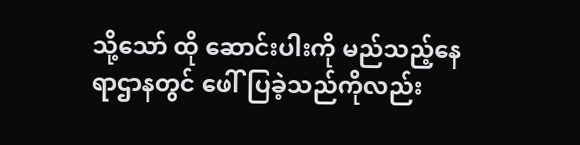သို့သော် ထို ဆောင်းပါးကို မည်သည့်နေရာဌာနတွင် ဖေါ်ပြခဲ့သည်ကိုလည်း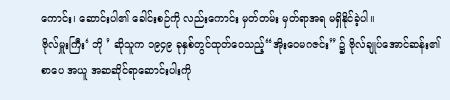ကောင်း၊ ဆောင်းပါ၏ ခေါင်းစဉ်ကို လည်းကောင်း မှတ်တမ်း မှတ်ရာအရ မရှိနိုင်ခဲ့ပါ။
ဗိုလ်မှူးကြီး‘ ဘို ’ ဆိုသူက ၁၉၄၉ ခုနှစ်တွင်ထုတ်ဝေသည့်“အိုးဝေမဂဇင်း” ၌ ဗိုလ်ချုပ်အောင်ဆန်း၏ စာပေ အယူ အဆဆိုင်ရာဆောင်းပါးကို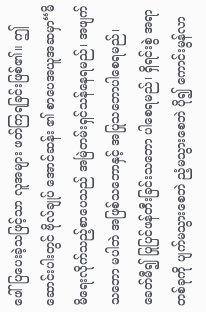ဖေါ်ပြပေးခဲ့သဖြင့်သာ လူအများ ဖတ်ကြရခြင်းဖြစ်၏။ ဤဆောင်းပါးတွင် ဗိုလ်ချုပ် အောင်ဆန်း ၏ စာပေအယူအဆမှာ“မိမိရေးလိုက်သည့်စာပေသည် အမြဲတမ်းရှင်သန်နေရမည်၊ အဖျက်သဘော မပါဘဲ အဖြစ်သဘောနှင့် အပြုသဘောပါစေရမည်၊ ခေတ်မီ၍ ပြုပြင်ဖန်တီးခြင်းသဘော ပါစေရမည်၊ ရှိရင်းစွဲ အရာ တစ်ခုကို ပျက်မသွားစေဘဲ ညံ့မသွားစေဘဲ ပို၍ ကောင်းမွန်လာ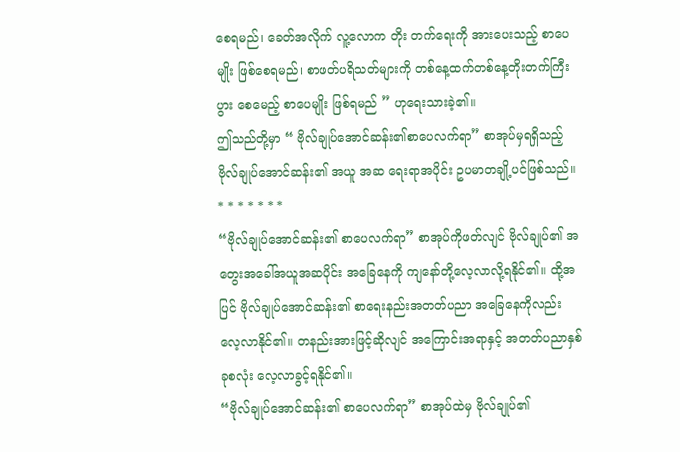စေရမည်၊ ခေတ်အလိုက် လူ့လောက တိုး တက်ရေးကို အားပေးသည့် စာပေမျိုး ဖြစ်စေရမည်၊ စာဖတ်ပရိသတ်များကို တစ်နေ့ထက်တစ်နေ့တိုးတက်ကြီး ပွား စေမေည့် စာပေမျိုး ဖြစ်ရမည် ” ဟုရေးသားခဲ့၏။
ဤသည်တို့မှာ “ ဗိုလ်ချုပ်အောင်ဆန်း၏စာပေလက်ရာ” စာအုပ်မှရရှိသည့် ဗိုလ်ချုပ်အောင်ဆန်း၏ အယူ အဆ ရေးရာအပိုင်း ဥပမာတချို့ပင်ဖြစ်သည်။
* * * * * * *
“ဗိုလ်ချုပ်အောင်ဆန်း၏ စာပေလက်ရာ” စာအုပ်ကိုဖတ်လျင် ဗိုလ်ချုပ်၏ အတွေးအခေါ်အယူအဆပိုင်း အခြေနေကို ကျနော်တို့လေ့လာလို့ရနိုင်၏။ ထို့အပြင် ဗိုလ်ချုပ်အောင်ဆန်း၏ စာရေးနည်းအတတ်ပညာ အခြေနေကိုလည်း လေ့လာနိုင်၏။ တနည်းအားဖြင့်ဆိုလျင် အကြောင်းအရာနှင့် အတတ်ပညာနှစ်ခုစလုံး လေ့လာခွင့်ရနိုင်၏။
“ဗိုလ်ချုပ်အောင်ဆန်း၏ စာပေလက်ရာ” စာအုပ်ထဲမှ ဗိုလ်ချုပ်၏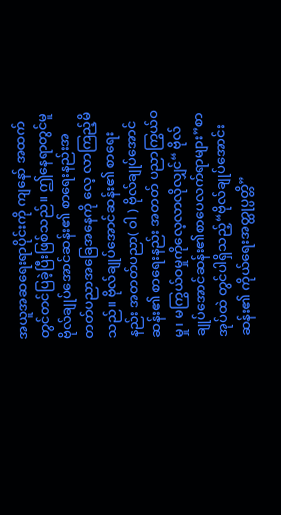အယူအဆရေးရာပိုင်းကို ကျနော် အထက် တွင်တင်ပြခဲ့ပြီးဖြစ်သည်။ ဤနေရာတွင်မူ ဗိုလ်ချုပ်အောင်ဆန်း၏ စာရေးနည်းအတတ်ပညာအခြေအနေကို လေ့ လာကြည့်မိသည်။ ဗိုလ်ချုပ်အောင်ဆန်း၏ စာရေးနည်း အတတ်ပညာ( ဝါ ) ဗိုလ်ချုပ်အောင်ဆန်း၏ စာရေးနည်း အတတ် ပညာကြွယ်ဝမှု၊ မကြွယ်ဝမှုကိုလေ့လာလိုလျှင်“ ဗိုလ်ချုပ်အောင်ဆန်း၏စာပေလက်ရာများ”စာအုပ်ထဲ တွင်ပါရှိသည့်“ဗိုလ်ချုပ်အောင်းဆန်း၏ ကိုယ်ရေးအတ္ထုပ္ပတ္တိ”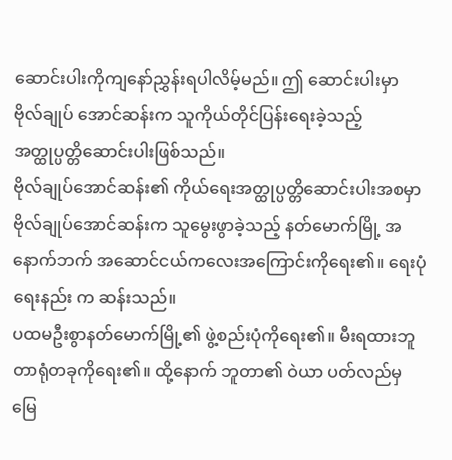ဆောင်းပါးကိုကျနော်ညွှန်းရပါလိမ့်မည်။ ဤ ဆောင်းပါးမှာ ဗိုလ်ချုပ် အောင်ဆန်းက သူကိုယ်တိုင်ပြန်းရေးခဲ့သည့် အတ္ထုပ္ပတ္တိဆောင်းပါးဖြစ်သည်။
ဗိုလ်ချုပ်အောင်ဆန်း၏ ကိုယ်ရေးအတ္ထုပ္ပတ္တိဆောင်းပါးအစမှာ ဗိုလ်ချုပ်အောင်ဆန်းက သူမွေးဖွာခဲ့သည့် နတ်မောက်မြို့ အနောက်ဘက် အဆောင်ငယ်ကလေးအကြောင်းကိုရေး၏။ ရေးပုံရေးနည်း က ဆန်းသည်။
ပထမဦးစွာနတ်မောက်မြို့၏ ဖွဲ့စည်းပုံကိုရေး၏။ မီးရထားဘူတာရုံတခုကိုရေး၏။ ထို့နောက် ဘူတာ၏ ဝဲယာ ပတ်လည်မှ မြေ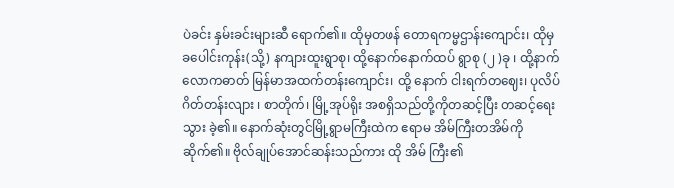ပဲခင်း နှမ်းခင်းများဆီ ရောက်၏။ ထိုမှတဖန် တောရကမ္မဌာန်းကျောင်း၊ ထိုမှ ခပေါင်းကုန်း(သို့) နကျားထူးရွာစု၊ ထို့နောက်နောက်ထပ် ရွာစု (၂ )ခု ၊ ထို့နာက်လောကဓာတ် မြန်မာအထက်တန်းကျောင်း၊ ထို့ နောက် ငါးရက်တဈေး၊ ပုလိပ်ဂိတ်တန်းလျား ၊ စာတိုက်၊ မြို့အုပ်ရိုး အစရှိသည်တို့ကိုတဆင့်ပြီး တဆင့်ရေးသွား ခဲ့၏။ နောက်ဆုံးတွင်မြို့ရွာမကြီးထဲက ဧရာမ အိမ်ကြီးတအိမ်ကိုဆိုက်၏။ ဗိုလ်ချုပ်အောင်ဆန်းသည်ကား ထို အိမ် ကြီး၏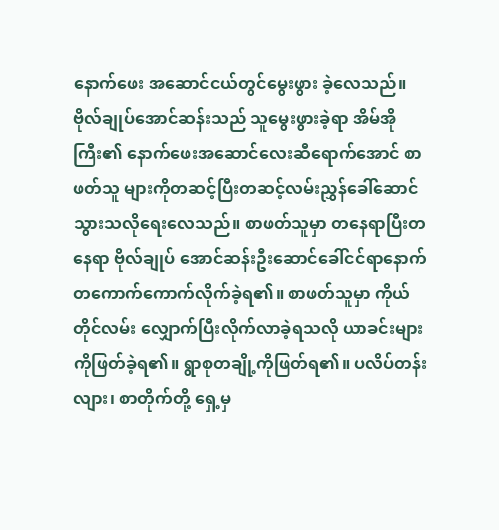နောက်ဖေး အဆောင်ငယ်တွင်မွေးဖွား ခဲ့လေသည်။
ဗိုလ်ချုပ်အောင်ဆန်းသည် သူမွေးဖွားခဲ့ရာ အိမ်အိုကြီး၏ နောက်ဖေးအဆောင်လေးဆီရောက်အောင် စာဖတ်သူ များကိုတဆင့်ပြီးတဆင့်လမ်းညွှန်ခေါ်ဆောင်သွားသလိုရေးလေသည်။ စာဖတ်သူမှာ တနေရာပြီးတနေရာ ဗိုလ်ချုပ် အောင်ဆန်းဦးဆောင်ခေါ်ငင်ရာနောက် တကောက်ကောက်လိုက်ခဲ့ရ၏။ စာဖတ်သူမှာ ကိုယ်တိုင်လမ်း လျှောက်ပြီးလိုက်လာခဲ့ရသလို ယာခင်းများကိုဖြတ်ခဲ့ရ၏။ ရွာစုတချို့ကိုဖြတ်ရ၏။ ပလိပ်တန်းလျား၊ စာတိုက်တို့ ရှေ့မှ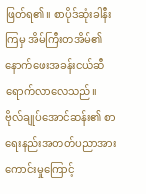ဖြတ်ရ၏။ စာပိုဒ်ဆုံးခါနီးကြမှ အိမ်ကြီးတအိမ်၏ နောက်ဖေးအခန်းငယ်ဆီ ရောက်လာလေသည်။
ဗိုလ်ချုပ်အောင်ဆန်း၏ စာရေးနည်းအတတ်ပညာအားကောင်းမှုကြောင့်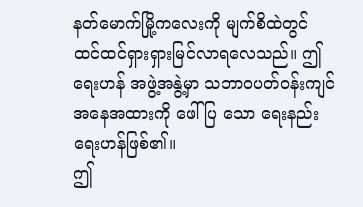နတ်မောက်မြို့ကလေးကို မျက်စိထဲတွင် ထင်ထင်ရှားရှားမြင်လာရလေသည်။ ဤရေးဟန် အဖွဲ့အနွဲ့မှာ သဘာဝပတ်ဝန်းကျင် အနေအထားကို ဖေါ်ပြ သော ရေးနည်းရေးဟန်ဖြစ်၏။
ဤ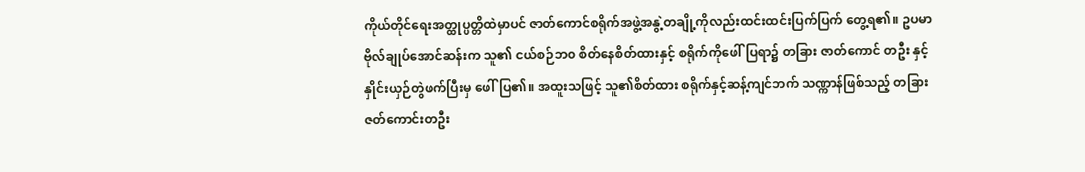ကိုယ်တိုင်ရေးအတ္ထုပ္ပတ္တိထဲမှာပင် ဇာတ်ကောင်စရိုက်အဖွဲ့အနွဲ့တချို့ကိုလည်းထင်းထင်းပြက်ပြက် တွေ့ရ၏။ ဥပမာ ဗိုလ်ချုပ်အောင်ဆန်းက သူ၏ ငယ်စဉ်ဘ၀ စိတ်နေစိတ်ထားနှင့် စရိုက်ကိုဖေါ်ပြရာ၌ တခြား ဇာတ်ကောင် တဦး နှင့် နှိုင်းယှဉ်တွဲဖက်ပြီးမှ ဖေါ်ပြ၏။ အထူးသဖြင့် သူ၏စိတ်ထား စရိုက်နှင့်ဆန့်ကျင်ဘက် သဏ္ကာန်ဖြစ်သည့် တခြားဇတ်ကောင်းတဦး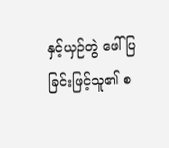နှင့်ယှဉ်တွဲ ဖေါ်ပြခြင်းဖြင့်သူ၏ စ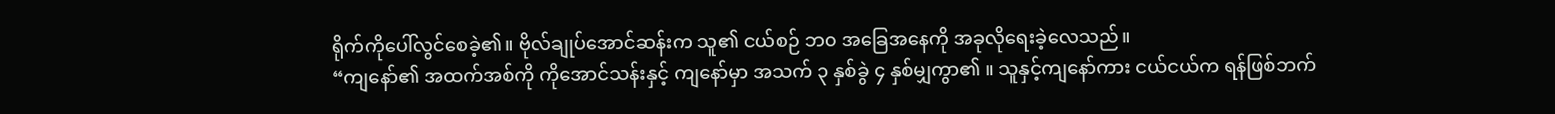ရိုက်ကိုပေါ်လွင်စေခဲ့၏။ ဗိုလ်ချုပ်အောင်ဆန်းက သူ၏ ငယ်စဉ် ဘ၀ အခြေအနေကို အခုလိုရေးခဲ့လေသည်။
“ကျနော်၏ အထက်အစ်ကို ကိုအောင်သန်းနှင့် ကျနော်မှာ အသက် ၃ နှစ်ခွဲ ၄ နှစ်မျှကွာ၏ ။ သူနှင့်ကျနော်ကား ငယ်ငယ်က ရန်ဖြစ်ဘက်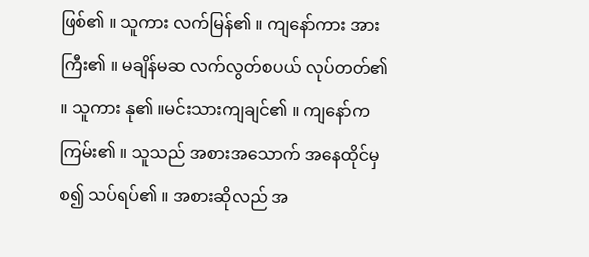ဖြစ်၏ ။ သူကား လက်မြန်၏ ။ ကျနော်ကား အားကြီး၏ ။ မချိန်မဆ လက်လွတ်စပယ် လုပ်တတ်၏ ။ သူကား နု၏ ။မင်းသားကျချင်၏ ။ ကျနော်က ကြမ်း၏ ။ သူသည် အစားအသောက် အနေထိုင်မှ စ၍ သပ်ရပ်၏ ။ အစားဆိုလည် အ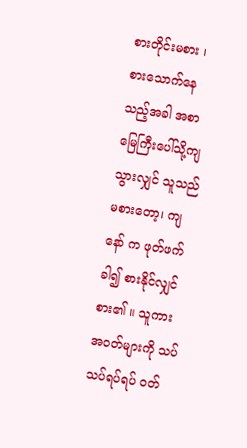စားတိုင်းမစား ၊ စားသောက်နေသည့်အခါ အစာမြေကြီးပေါ်သို့ကျသွားလျှင် သူသည် မစားတော့၊ ကျနော် က ဖုတ်ဖက်ခါ၍ စားနိုင်လျှင်စား၏ ။ သူကား အဝတ်များကို သပ်သပ်ရပ်ရပ် ဝတ်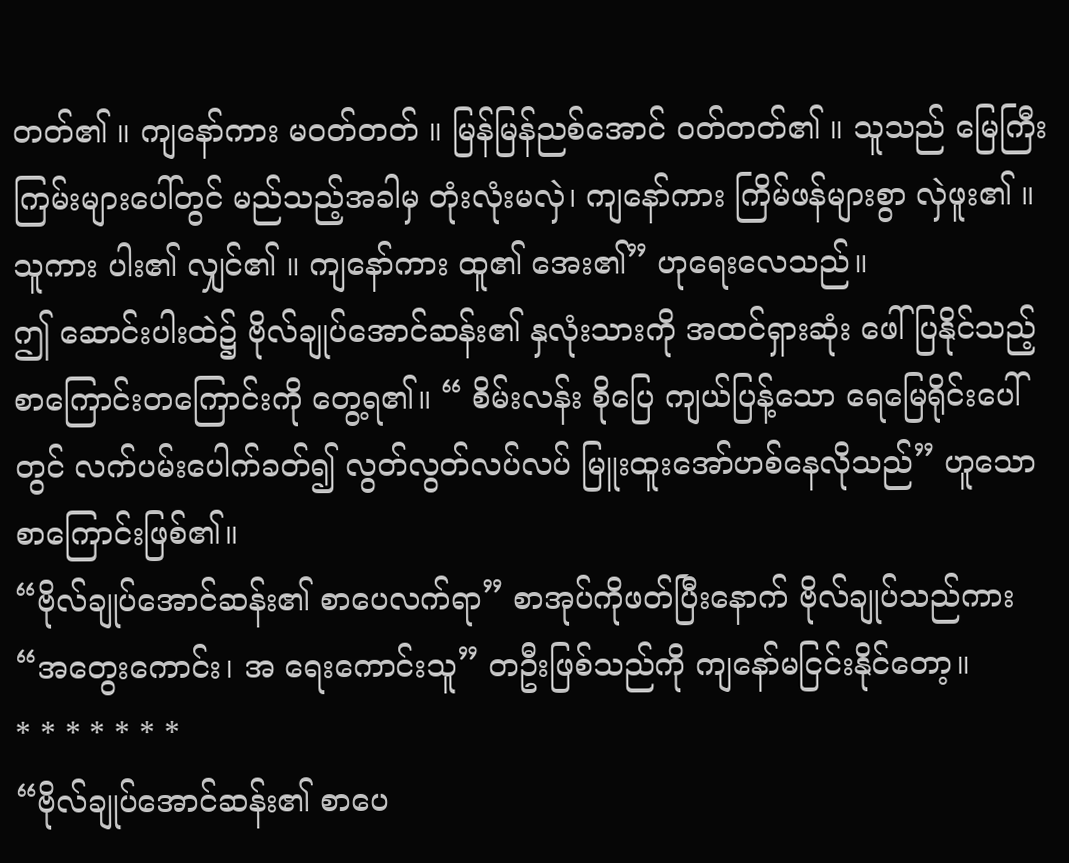တတ်၏ ။ ကျနော်ကား မဝတ်တတ် ။ မြန်မြန်ညစ်အောင် ဝတ်တတ်၏ ။ သူသည် မြေကြီးကြမ်းများပေါ်တွင် မည်သည့်အခါမှ တုံးလုံးမလှဲ၊ ကျနော်ကား ကြိမ်ဖန်များစွာ လှဲဖူး၏ ။ သူကား ပါး၏ လျှင်၏ ။ ကျနော်ကား ထူ၏ အေး၏” ဟုရေးလေသည်။
ဤ ဆောင်းပါးထဲ၌ ဗိုလ်ချုပ်အောင်ဆန်း၏ နှလုံးသားကို အထင်ရှားဆုံး ဖေါ်ပြနိုင်သည့် စာကြောင်းတကြောင်းကို တွေ့ရ၏။ “ စိမ်းလန်း စိုပြေ ကျယ်ပြန့်သော ရေမြေရိုင်းပေါ်တွင် လက်ပမ်းပေါက်ခတ်၍ လွတ်လွတ်လပ်လပ် မြူးထူးအော်ဟစ်နေလိုသည်” ဟူသောစာကြောင်းဖြစ်၏။
“ဗိုလ်ချုပ်အောင်ဆန်း၏ စာပေလက်ရာ” စာအုပ်ကိုဖတ်ပြီးနောက် ဗိုလ်ချုပ်သည်ကား “အတွေးကောင်း၊ အ ရေးကောင်းသူ” တဦးဖြစ်သည်ကို ကျနော်မငြင်းနိုင်တော့။
* * * * * * *
“ဗိုလ်ချုပ်အောင်ဆန်း၏ စာပေ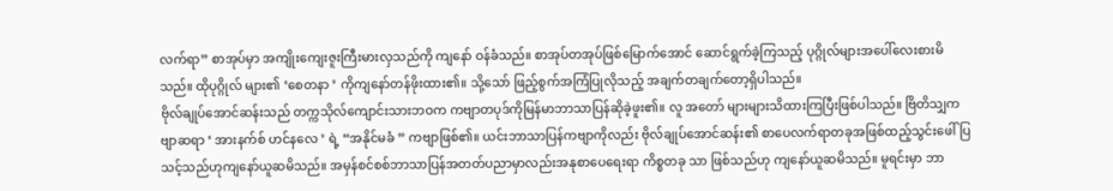လက်ရာ” စာအုပ်မှာ အကျိုးကျေးဇူးကြီးမားလှသည်ကို ကျနော် ဝန်ခံသည်။ စာအုပ်တအုပ်ဖြစ်မြောက်အောင် ဆောင်ရွက်ခဲ့ကြသည့် ပုဂ္ဂိုလ်များအပေါ်လေးစားမိသည်။ ထိုပုဂ္ဂိုလ် များ၏ ‘စေတနာ ’ ကိုကျနော်တန်ဖိုးထား၏။ သို့သော် ဖြည့်စွက်အကြံပြုလိုသည့် အချက်တချက်တော့ရှိပါသည်။
ဗိုလ်ချုပ်အောင်ဆန်းသည် တက္ကသိုလ်ကျောင်းသားဘဝက ကဗျာတပုဒ်ကိုမြန်မာဘာသာပြန်ဆိုခဲ့ဖူး၏။ လူ အတော် များများသိထားကြပြီးဖြစ်ပါသည်။ ဗြိတိသျှကဗျာဆရာ ‘ အားနက်စ် ဟင်နလေ ’ ရဲ့ “အနိုင်မခံ ” ကဗျာဖြစ်၏။ ယင်းဘာသာပြန်ကဗျာကိုလည်း ဗိုလ်ချုပ်အောင်ဆန်း၏ စာပေလက်ရာတခုအဖြစ်ထည့်သွင်းဖေါ်ပြ သင့်သည်ဟုကျနော်ယူဆမိသည်။ အမှန်စင်စစ်ဘာသာပြန်အတတ်ပညာမှာလည်းအနုစာပေရေးရာ ကိစ္စတခု သာ ဖြစ်သည်ဟု ကျနော်ယူဆမိသည်။ မူရင်းမှာ ဘာ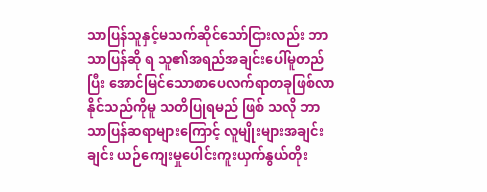သာပြန်သူနှင့်မသက်ဆိုင်သော်ငြားလည်း ဘာသာပြန်ဆို ရ သူ၏အရည်အချင်းပေါ်မူတည်ပြီး အောင်မြင်သောစာပေလက်ရာတခုဖြစ်လာနိုင်သည်ကိုမူ သတိပြုရမည် ဖြစ် သလို ဘာသာပြန်ဆရာများကြောင့် လူမျိုးများအချင်းချင်း ယဉ်ကျေးမှုပေါင်းကူးယှက်နွယ်တိုး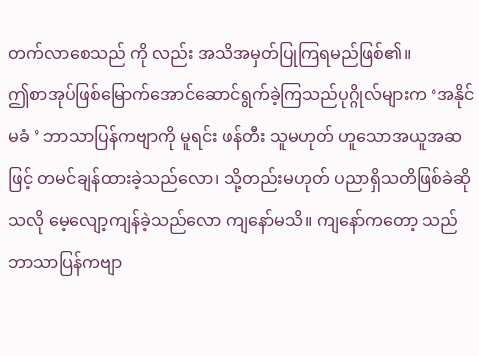တက်လာစေသည် ကို လည်း အသိအမှတ်ပြုကြရမည်ဖြစ်၏။
ဤစာအုပ်ဖြစ်မြောက်အောင်ဆောင်ရွက်ခဲ့ကြသည်ပုဂ္ဂိုလ်များက ‘အနိုင်မခံ ’ ဘာသာပြန်ကဗျာကို မူရင်း ဖန်တီး သူမဟုတ် ဟူသောအယူအဆဖြင့် တမင်ချန်ထားခဲ့သည်လော၊ သို့တည်းမဟုတ် ပညာရှိသတိဖြစ်ခဲဆိုသလို မေ့လျော့ကျန်ခဲ့သည်လော ကျနော်မသိ။ ကျနော်ကတော့ သည်ဘာသာပြန်ကဗျာ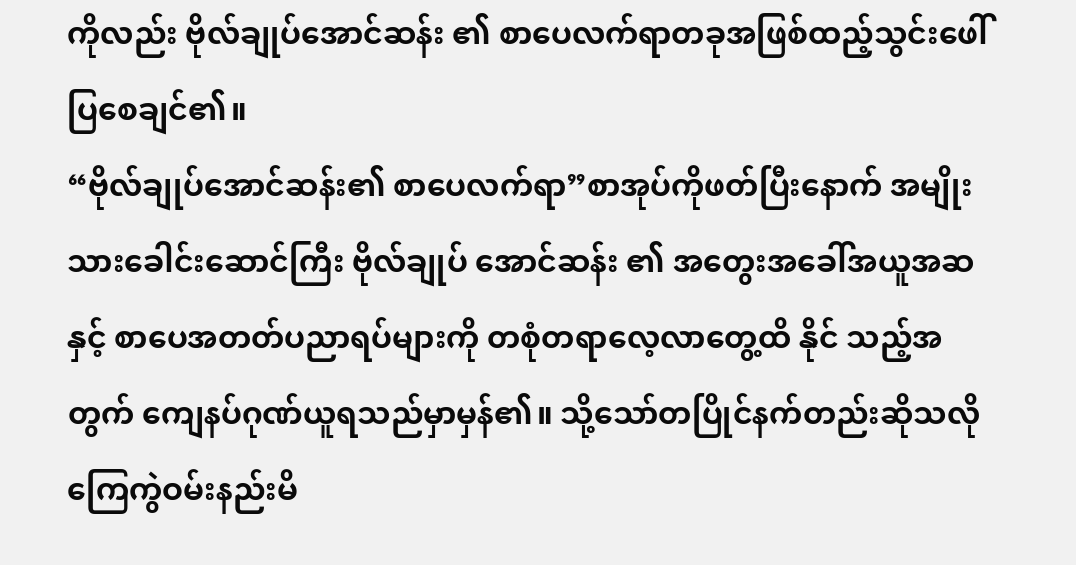ကိုလည်း ဗိုလ်ချုပ်အောင်ဆန်း ၏ စာပေလက်ရာတခုအဖြစ်ထည့်သွင်းဖေါ်ပြစေချင်၏။
“ဗိုလ်ချုပ်အောင်ဆန်း၏ စာပေလက်ရာ”စာအုပ်ကိုဖတ်ပြီးနောက် အမျိုးသားခေါင်းဆောင်ကြီး ဗိုလ်ချုပ် အောင်ဆန်း ၏ အတွေးအခေါ်အယူအဆနှင့် စာပေအတတ်ပညာရပ်များကို တစုံတရာလေ့လာတွေ့ထိ နိုင် သည့်အတွက် ကျေနပ်ဂုဏ်ယူရသည်မှာမှန်၏။ သို့သော်တပြိုင်နက်တည်းဆိုသလို ကြေကွဲဝမ်းနည်းမိ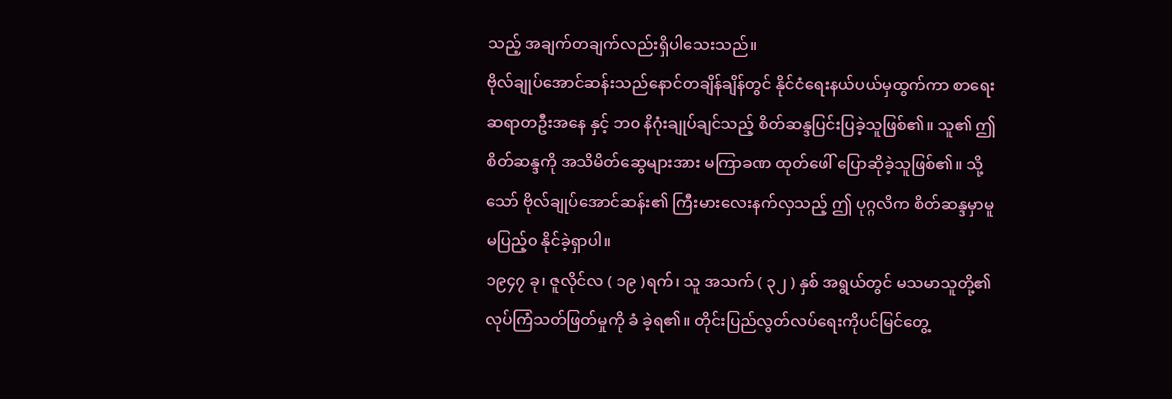သည့် အချက်တချက်လည်းရှိပါသေးသည်။
ဗိုလ်ချုပ်အောင်ဆန်းသည်နောင်တချိန်ချိန်တွင် နိုင်ငံရေးနယ်ပယ်မှထွက်ကာ စာရေးဆရာတဦးအနေ နှင့် ဘ၀ နိဂုံးချုပ်ချင်သည့် စိတ်ဆန္ဒပြင်းပြခဲ့သူဖြစ်၏။ သူ၏ ဤစိတ်ဆန္ဒကို အသိမိတ်ဆွေများအား မကြာခဏ ထုတ်ဖေါ် ပြောဆိုခဲ့သူဖြစ်၏။ သို့သော် ဗိုလ်ချုပ်အောင်ဆန်း၏ ကြီးမားလေးနက်လှသည့် ဤ ပုဂ္ဂလိက စိတ်ဆန္ဒမှာမူ မပြည့်၀ နိုင်ခဲ့ရှာပါ။
၁၉၄၇ ခု၊ ဇူလိုင်လ ( ၁၉ )ရက်၊ သူ အသက် ( ၃၂ ) နှစ် အရွယ်တွင် မသမာသူတို့၏ လုပ်ကြံသတ်ဖြတ်မှုကို ခံ ခဲ့ရ၏။ တိုင်းပြည်လွတ်လပ်ရေးကိုပင်မြင်တွေ့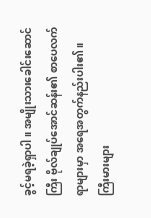ခွင့်မရခဲ့ရှာပါ။ အမျိုးသားခေါင်းဆောင်ကြီး ဗိုလ်ချုပ်အောင်ဆန်း၏ စာပေလက်ရာများမှာ အရေအတွက်နည်းပါး၏။ ကြီးမားများ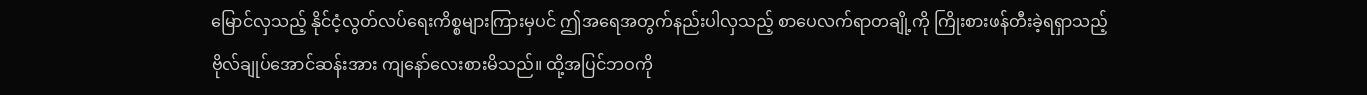မြောင်လှသည့် နိုင်ငံ့လွတ်လပ်ရေးကိစ္စများကြားမှပင် ဤအရေအတွက်နည်းပါလှသည့် စာပေလက်ရာတချို့ကို ကြိုးစားဖန်တီးခဲ့ရရှာသည့် ဗိုလ်ချုပ်အောင်ဆန်းအား ကျနော်လေးစားမိသည်။ ထို့အပြင်ဘဝကို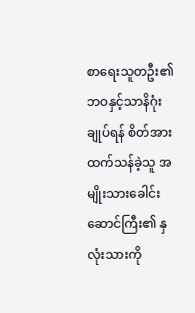စာရေးသူတဦး၏ ဘဝနှင့်သာနိဂုံးချုပ်ရန် စိတ်အားထက်သန်ခဲ့သူ အမျိုးသားခေါင်းဆောင်ကြီး၏ နှလုံးသားကို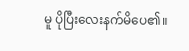မူ ပိုပြီးလေးနက်မိပေ၏။